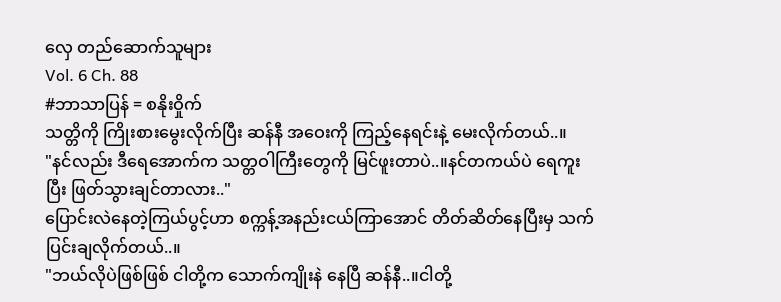လှေ တည်ဆောက်သူများ
Vol. 6 Ch. 88
#ဘာသာပြန် = စနိုးဝှိုက်
သတ္တိကို ကြိုးစားမွေးလိုက်ပြီး ဆန်နီ အဝေးကို ကြည့်နေရင်းနဲ့ မေးလိုက်တယ်..။
"နင်လည်း ဒီရေအောက်က သတ္တဝါကြီးတွေကို မြင်ဖူးတာပဲ..။နင်တကယ်ပဲ ရေကူးပြီး ဖြတ်သွားချင်တာလား.."
ပြောင်းလဲနေတဲ့ကြယ်ပွင့်ဟာ စက္ကန့်အနည်းငယ်ကြာအောင် တိတ်ဆိတ်နေပြီးမှ သက်ပြင်းချလိုက်တယ်..။
"ဘယ်လိုပဲဖြစ်ဖြစ် ငါတို့က သောက်ကျိုးနဲ နေပြီ ဆန်နီ..။ငါတို့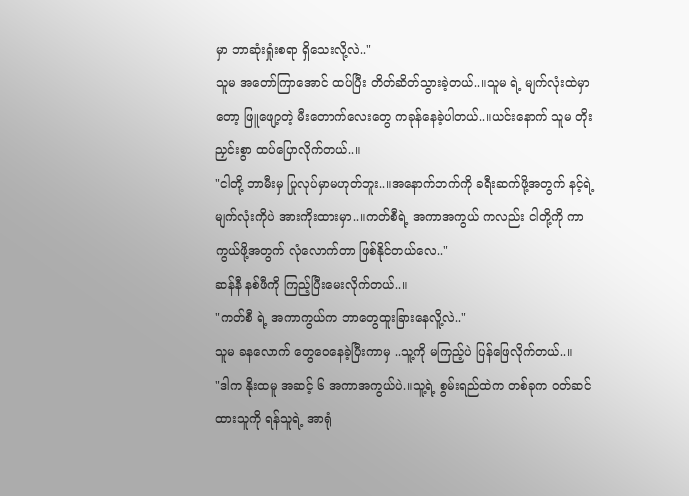မှာ ဘာဆုံးရှုံးစရာ ရှိသေးလို့လဲ.."
သူမ အတော်ကြာအောင် ထပ်ပြီး တိတ်ဆိတ်သွားခဲ့တယ်..။သူမ ရဲ့ မျက်လုံးထဲမှာတော့ ဖြူဖျော့တဲ့ မီးတောက်လေးတွေ ကခုန်နေခဲ့ပါတယ်..။ယင်းနောက် သူမ တိုးညှင်းစွာ ထပ်ပြောလိုက်တယ်..။
"ငါတို့ ဘာမီးမှ ပြုလုပ်မှာမဟုတ်ဘူး..။အနောက်ဘက်ကို ခရီးဆက်ဖို့အတွက် နင့်ရဲ့ မျက်လုံးကိုပဲ အားကိုးထားမှာ..။ကတ်စီရဲ့ အကာအကွယ် ကလည်း ငါတို့ကို ကာကွယ်ဖို့အတွက် လုံလောက်တာ ဖြစ်နိုင်တယ်လေ.."
ဆန်နီ နစ်ဖီကို ကြည့်ပြီးမေးလိုက်တယ်..။
"ကတ်စီ ရဲ့ အကာကွယ်က ဘာတွေထူးခြားနေလိူ့လဲ.."
သူမ ခနလောက် တွေဝေနေခဲ့ပြီးကာမှ ..သူ့ကို မကြည့်ပဲ ပြန်ဖြေလိုက်တယ်..။
"ဒါက နိုးထမူ အဆင့် ၆ အကာအကွယ်ပဲ.။သူ့ရဲ့ စွမ်းရည်ထဲက တစ်ခုက ဝတ်ဆင်ထားသူကို ရန်သူရဲ့ အာရုံ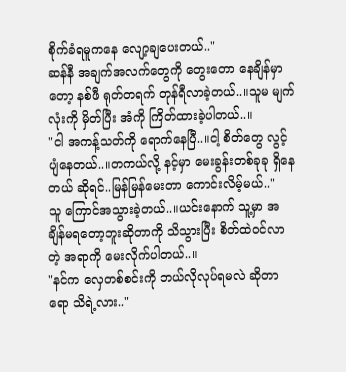စိုက်ခံရမူကနေ လျော့ချပေးတယ်.."
ဆန်နီ အချက်အလက်တွေကို တွေးတော နေချိန်မှာတော့ နစ်ဖီ ရုတ်တရက် တုန်ရီလာခဲ့တယ်..။သူမ မျက်လုံးကို မှိတ်ပြီး အံကို ကြိတ်ထားခဲ့ပါတယ်..။
"ငါ အကန့်သတ်ကို ရောက်နေပြီ..။ငါ့ စိတ်တွေ လွင့်ပျံနေတယ်..။တကယ်လို့ နင့်မှာ မေးခွန်းတစ်ခုခု ရှိနေတယ် ဆိုရင်..မြန်မြန်မေးတာ ကောင်းလိမ့်မယ်.."
သူ ကြောင်အသွားခဲ့တယ်..။ယင်းနောက် သူ့မှာ အချိန်မရတော့ဘူးဆိုတာကို သိသွားပြီး စိတ်ထဲဝင်လာတဲ့ အရာကို မေးလိုက်ပါတယ်..။
"နင်က လှေတစ်စင်းကို ဘယ်လိုလုပ်ရမလဲ ဆိုတာရော သိရဲ့လား.."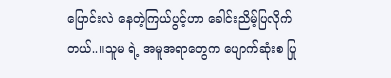ပြောင်းလဲ နေတဲ့ကြယ်ပွင့်ဟာ ခေါင်းညိမ့်ပြလိုက်တယ်..။သူမ ရဲ့ အမူအရာတွေက ပျောက်ဆုံးစ ပြု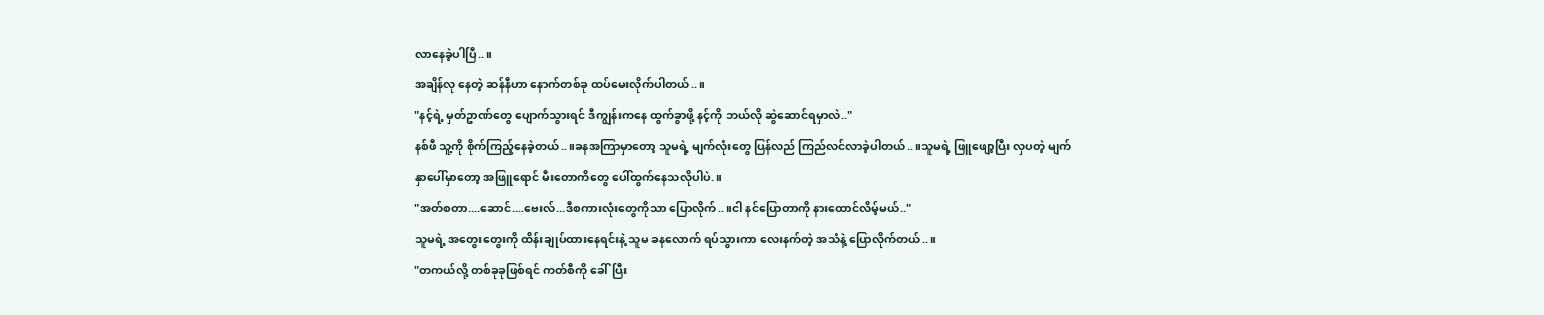လာနေခဲ့ပါပြီ..။
အချိန်လု နေတဲ့ ဆန်နီဟာ နောက်တစ်ခု ထပ်မေးလိုက်ပါတယ်..။
"နင့်ရဲ့ မှတ်ဥာဏ်တွေ ပျောက်သွားရင် ဒီကျွန်းကနေ ထွက်ခွာဖို့ နင့်ကို ဘယ်လို ဆွဲဆောင်ရမှာလဲ.."
နစ်ဖီ သူ့ကို စိုက်ကြည့်နေခဲ့တယ်..။ခနအကြာမှာတော့ သူမရဲ့ မျက်လုံးတွေ ပြန်လည် ကြည်လင်လာခဲ့ပါတယ်..။သူမရဲ့ ဖြူဖျော့ပြီး လှပတဲ့ မျက်နှာပေါ်မှာတော့ အဖြူရောင် မီးတောကိတွေ ပေါ်ထွက်နေသလိုပါပဲ.။
"အတ်စတာ....ဆောင်....ဗေးလ်...ဒီစကားလုံးတွေကိုသာ ပြောလိုက်..။ငါ နင်ပြောတာကို နားထောင်လိမ့်မယ်.."
သူမရဲ့ အတွေးတွေးကို ထိန်းချုပ်ထားနေရင်းနဲ့ သူမ ခနလောက် ရပ်သွားကာ လေးနက်တဲ့ အသံနဲ့ ပြောလိုက်တယ်..။
"တကယ်လို့ တစ်ခုခုဖြစ်ရင် ကတ်စီကို ခေါ်ပြီး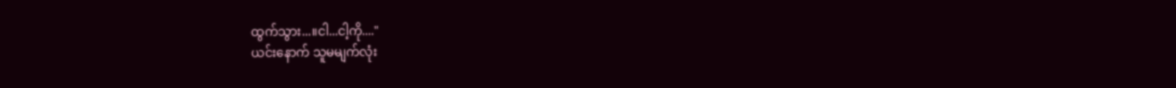ထွက်သွား...။ငါ...ငါ့ကို...."
ယင်းနောက် သူမမျက်လုံး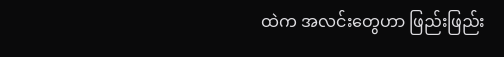ထဲက အလင်းတွေဟာ ဖြည်းဖြည်း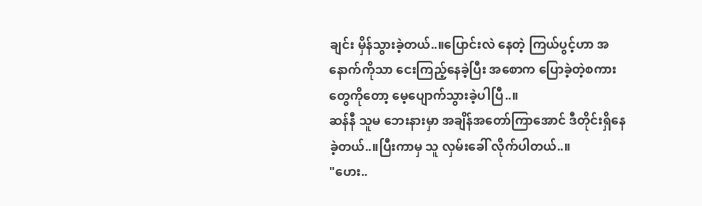ချင်း မှိန်သွားခဲ့တယ်..။ပြောင်းလဲ နေတဲ့ ကြယ်ပွင့်ဟာ အနောက်ကိုသာ ငေးကြည့်နေခဲ့ပြီး အစောက ပြောခဲ့တဲ့စကားတွေကိုတော့ မေ့ပျောက်သွားခဲ့ပါပြီ..။
ဆန်နီ သူမ ဘေးနားမှာ အချိန်အတော်ကြာအောင် ဒီတိုင်းရှိနေခဲ့တယ်..။ပြီးကာမှ သူ လှမ်းခေါ် လိုက်ပါတယ်..။
"ဟေး..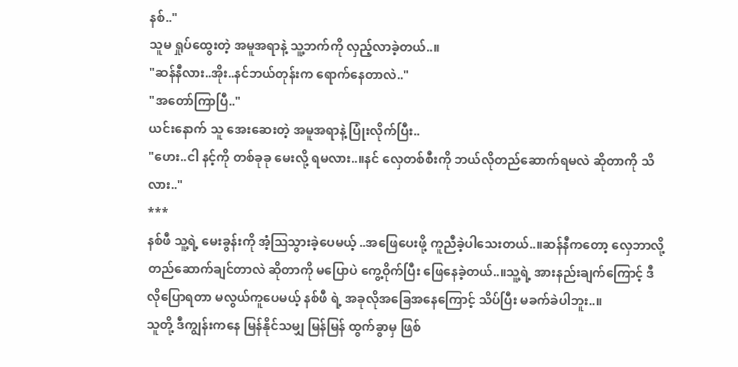နစ်.."
သူမ ရှုပ်ထွေးတဲ့ အမူအရာနဲ့ သူ့ဘက်ကို လှည့်လာခဲ့တယ်..။
"ဆန်နီလား..အိုး..နင်ဘယ်တုန်းက ရောက်နေတာလဲ.."
"အတော်ကြာပြီ.."
ယင်းနောက် သူ အေးဆေးတဲ့ အမူအရာနဲ့ ပြုံးလိုက်ပြီး..
"ဟေး..ငါ နင့်ကို တစ်ခုခု မေးလို့ ရမလား..။နင် လှေတစ်စီးကို ဘယ်လိုတည်ဆောက်ရမလဲ ဆိုတာကို သိလား.."
***
နစ်ဖီ သူ့ရဲ့ မေးခွန်းကို အံ့ဩသွားခဲ့ပေမယ့် ..အဖြေပေးဖို့ ကူညီခဲ့ပါသေးတယ်..။ဆန်နီကတော့ လှေဘာလို့ တည်ဆောက်ချင်တာလဲ ဆိုတာကို မပြောပဲ ကွေ့ဝိုက်ပြီး ဖြေနေခဲ့တယ်..။သူ့ရဲ့ အားနည်းချက်ကြောင့် ဒီလိုပြောရတာ မလွယ်ကူပေမယ့် နစ်ဖီ ရဲ့ အခုလိုအခြေအနေကြောင့် သိပ်ပြီး မခက်ခဲပါဘူး..။
သူတို့ ဒီကျွန်းကနေ မြန်နိုင်သမျှ မြန်မြန် ထွက်ခွာမှ ဖြစ်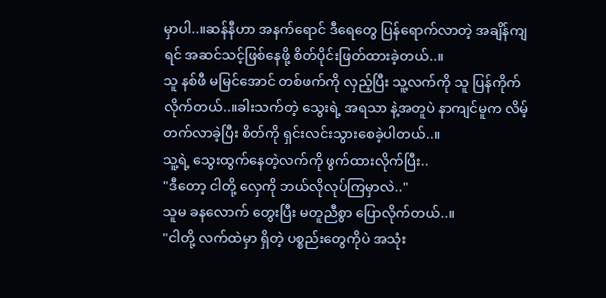မှာပါ..။ဆန်နီဟာ အနက်ရောင် ဒီရေတွေ ပြန်ရောက်လာတဲ့ အချိန်ကျရင် အဆင်သင့်ဖြစ်နေဖို့ စိတ်ပိုင်းဖြတ်ထားခဲ့တယ်..။
သူ နစ်ဖီ မမြင်အောင် တစ်ဖက်ကို လှည့်ပြီး သူ့လက်ကို သူ ပြန်ကိုက်လိုက်တယ်..။ခါးသက်တဲ့ သွေးရဲ့ အရသာ နဲ့အတူပဲ နာကျင်မူက လိမ့်တက်လာခဲ့ပြီး စိတ်ကို ရှင်းလင်းသွားစေခဲ့ပါတယ်..။
သူ့ရဲ့ သွေးထွက်နေတဲ့လက်ကို ဖွက်ထားလိုက်ပြီး..
"ဒီတော့ ငါတို့ လှေကို ဘယ်လိုလုပ်ကြမှာလဲ.."
သူမ ခနလောက် တွေးပြီး မတူညီစွာ ပြောလိုက်တယ်..။
"ငါတို့ လက်ထဲမှာ ရှိတဲ့ ပစ္စည်းတွေကိုပဲ အသုံး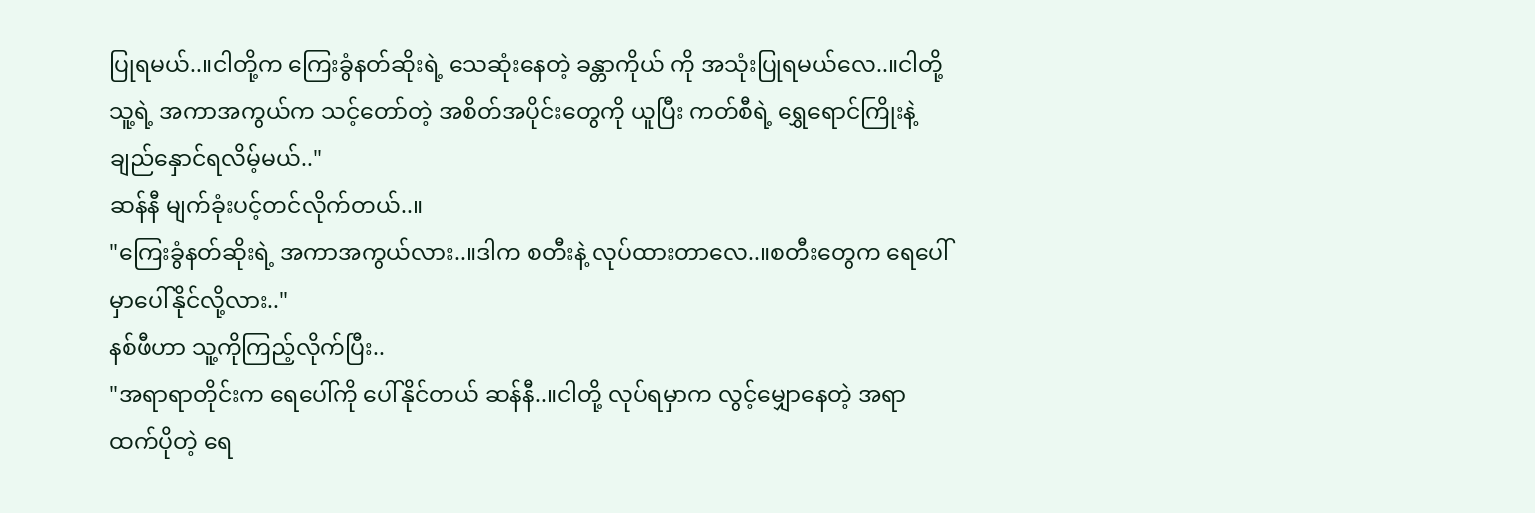ပြုရမယ်..။ငါတို့က ကြေးခွံနတ်ဆိုးရဲ့ သေဆုံးနေတဲ့ ခန္တာကိုယ် ကို အသုံးပြုရမယ်လေ..။ငါတို့ သူ့ရဲ့ အကာအကွယ်က သင့်တော်တဲ့ အစိတ်အပိုင်းတွေကို ယူပြီး ကတ်စီရဲ့ ရွှေရောင်ကြိုးနဲ့ ချည်နှောင်ရလိမ့်မယ်.."
ဆန်နီ မျက်ခုံးပင့်တင်လိုက်တယ်..။
"ကြေးခွံနတ်ဆိုးရဲ့ အကာအကွယ်လား..။ဒါက စတီးနဲ့ လုပ်ထားတာလေ..။စတီးတွေက ရေပေါ်မှာပေါ်နိုင်လို့လား.."
နစ်ဖီဟာ သူ့ကိုကြည့်လိုက်ပြီး..
"အရာရာတိုင်းက ရေပေါ်ကို ပေါ်နိုင်တယ် ဆန်နီ..။ငါတို့ လုပ်ရမှာက လွင့်မျှောနေတဲ့ အရာထက်ပိုတဲ့ ရေ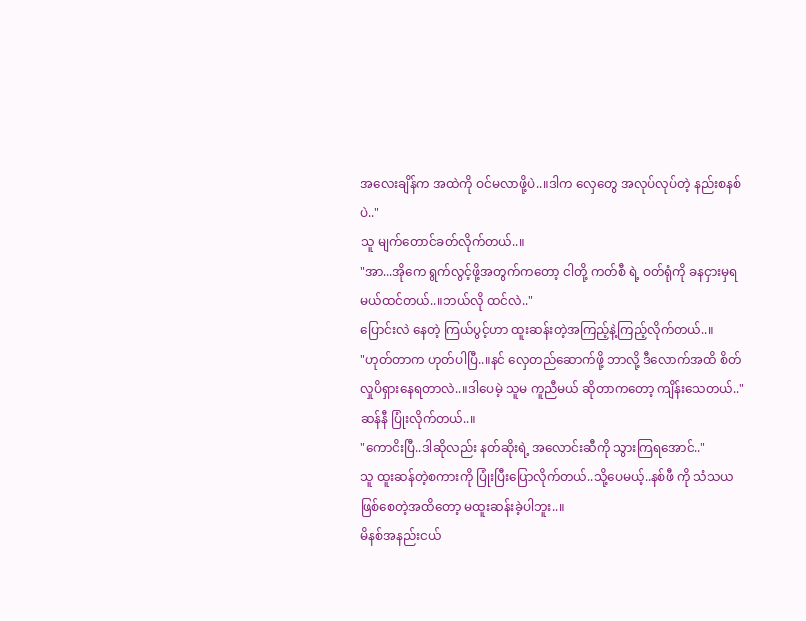အလေးချိန်က အထဲကို ဝင်မလာဖို့ပဲ..။ဒါက လှေတွေ အလုပ်လုပ်တဲ့ နည်းစနစ်ပဲ.."
သူ မျက်တောင်ခတ်လိုက်တယ်..။
"အာ...အိုကေ ရွက်လွင့်ဖို့အတွက်ကတော့ ငါတို့ ကတ်စီ ရဲ့ ဝတ်ရုံကို ခနငှားမှရမယ်ထင်တယ်..။ဘယ်လို ထင်လဲ.."
ပြောင်းလဲ နေတဲ့ ကြယ်ပွင့်ဟာ ထူးဆန်းတဲ့အကြည့်နဲ့ကြည့်လိုက်တယ်..။
"ဟုတ်တာက ဟုတ်ပါပြီ..။နင် လှေတည်ဆောက်ဖို့ ဘာလို့ ဒီလောက်အထိ စိတ်လှုပိရှားနေရတာလဲ..။ဒါပေမဲ့ သူမ ကူညီမယ် ဆိုတာကတော့ ကျိန်းသေတယ်.."
ဆန်နီ ပြုံးလိုက်တယ်..။
"ကောငိးပြီ..ဒါဆိုလည်း နတ်ဆိုးရဲ့ အလောင်းဆီကို သွားကြရအောင်.."
သူ ထူးဆန်တဲ့စကားကို ပြုံးပြီးပြောလိုက်တယ်..သို့ပေမယ့်..နစ်ဖီ ကို သံသယဖြစ်စေတဲ့အထိတော့ မထူးဆန်းခဲ့ပါဘူး..။
မိနစ်အနည်းငယ်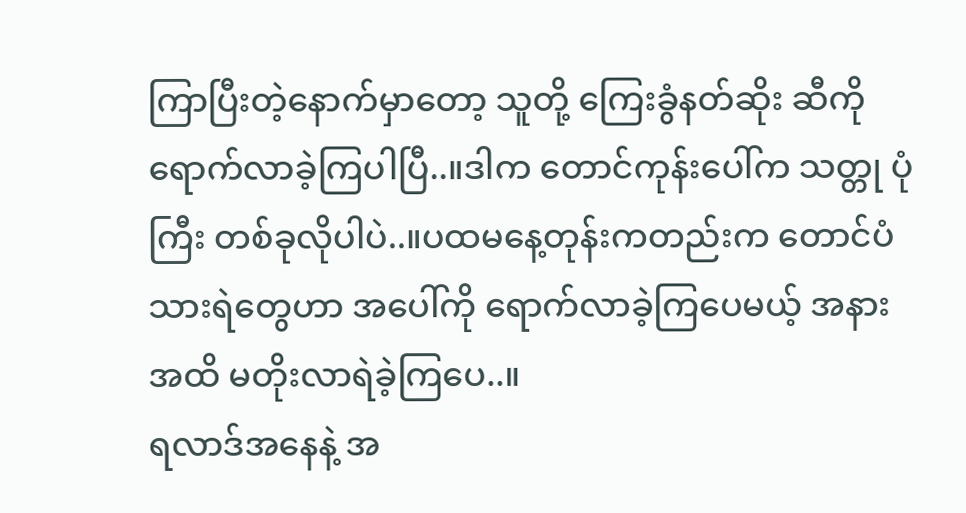ကြာပြီးတဲ့နောက်မှာတော့ သူတို့ ကြေးခွံနတ်ဆိုး ဆီကို ရောက်လာခဲ့ကြပါပြီ..။ဒါက တောင်ကုန်းပေါ်က သတ္တု ပုံကြီး တစ်ခုလိုပါပဲ..။ပထမနေ့တုန်းကတည်းက တောင်ပံသားရဲတွေဟာ အပေါ်ကို ရောက်လာခဲ့ကြပေမယ့် အနားအထိ မတိုးလာရဲခဲ့ကြပေ..။
ရလာဒ်အနေနဲ့ အ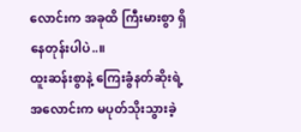လောင်းက အခုထိ ကြီးမားစွာ ရှိနေတုန်းပါပဲ..။
ထူးဆန်းစွာနဲ့ ကြေးခွံနတ်ဆိုးရဲ့ အလောင်းက မပုတ်သိုးသွားခဲ့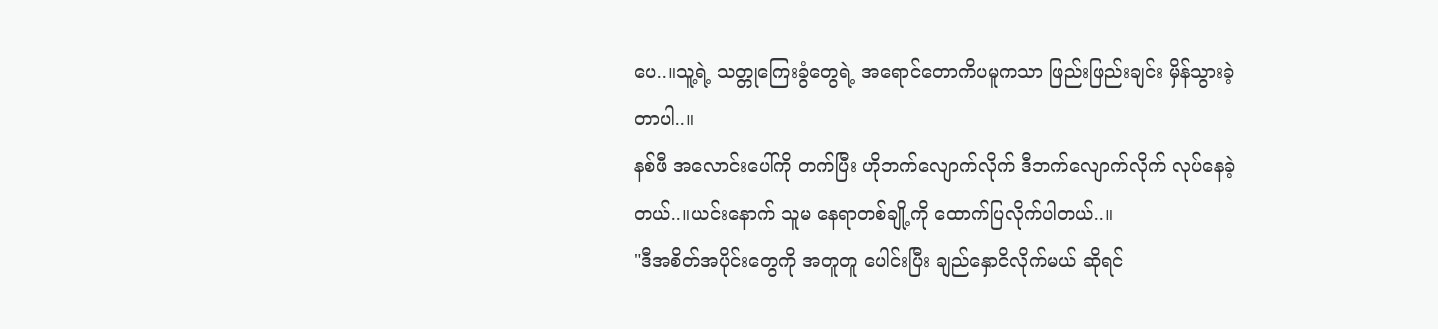ပေ..။သူ့ရဲ့ သတ္တုကြေးခွံတွေရဲ့ အရောင်တောကိပမူကသာ ဖြည်းဖြည်းချင်း မှိန်သွားခဲ့တာပါ..။
နစ်ဖီ အလောင်းပေါ်ကို တက်ပြီး ဟိုဘက်လျောက်လိုက် ဒီဘက်လျောက်လိုက် လုပ်နေခဲ့တယ်..။ယင်းနောက် သူမ နေရာတစ်ချို့ကို ထောက်ပြလိုက်ပါတယ်..။
"ဒီအစိတ်အပိုင်းတွေကို အတူတူ ပေါင်းပြီး ချည်နှောငိလိုက်မယ် ဆိုရင်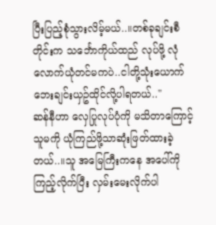ပြီးပြည့်စုံသွားလိမ့်မယ်..။တစ်ခုချင်းစီတိုင်းက သင်္ဘောကိုယ်ထည် လုပ်ဖို့ လုံလောက်ယုံတင်မကပဲ..ငါတို့သုံးယောက် ဘေးချင်းယှဥ်ထိုင်လို့ပါရတယ်.."
ဆန်နီဟာ လှေပြုလုပ်ပုံကို မသိတာကြောင့် သူမကို ယုံကြည်ဖို့သာဆုံးဖြတ်ထားခဲ့တယ်..။သူ အမြေကြီးကနေ အပေါ်ကို ကြည့်လိုက်ပြီး လှမ်းမေးလိုက်ပါ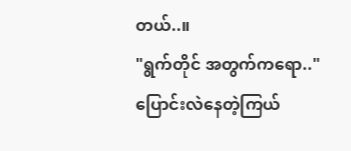တယ်..။
"ရွက်တိုင် အတွက်ကရော.."
ပြောင်းလဲနေတဲ့ကြယ်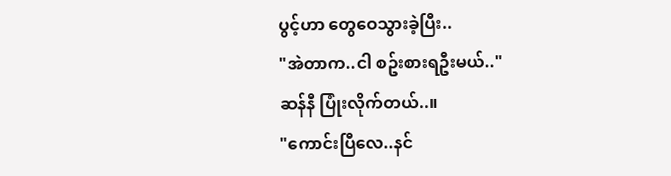ပွင့်ဟာ တွေဝေသွားခဲ့ပြီး..
"အဲတာက..ငါ စဥ်းစားရဦးမယ်.."
ဆန်နီ ပြုံးလိုက်တယ်..။
"ကောင်းပြီလေ..နင်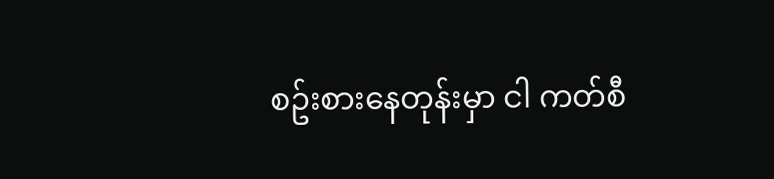စဥ်းစားနေတုန်းမှာ ငါ ကတ်စီ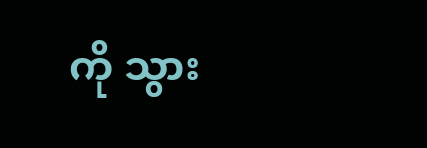ကို သွား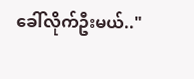ခေါ်လိုက်ဦးမယ်.."